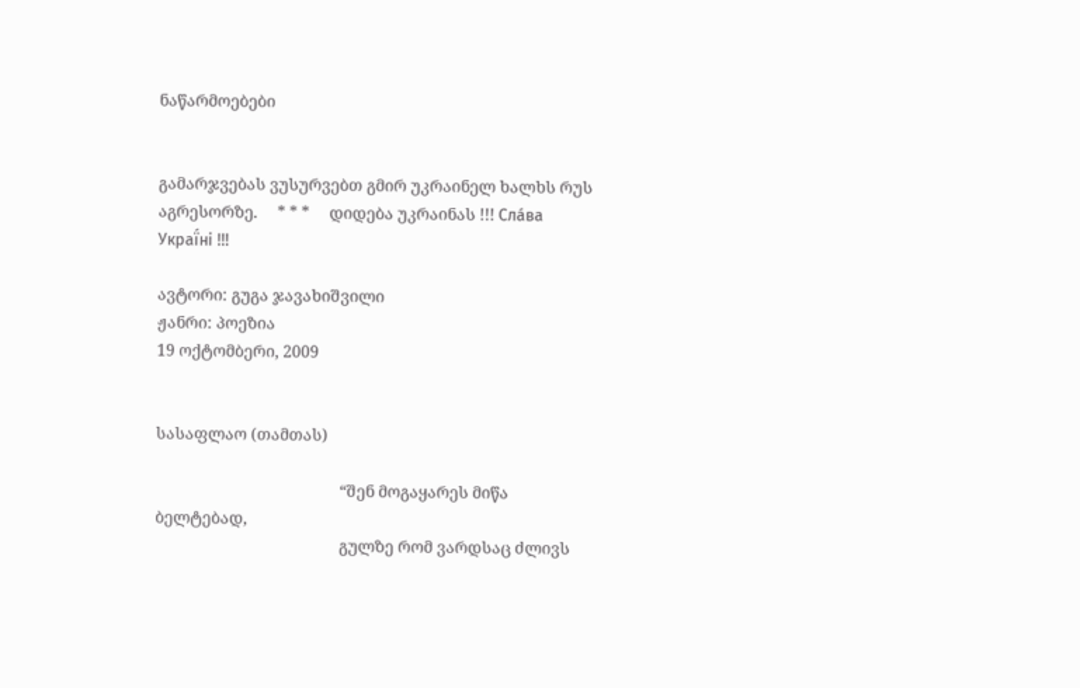ნაწარმოებები


გამარჯვებას ვუსურვებთ გმირ უკრაინელ ხალხს რუს აგრესორზე.     * * *     დიდება უკრაინას !!! Сла́ва Украї́ні !!!

ავტორი: გუგა ჯავახიშვილი
ჟანრი: პოეზია
19 ოქტომბერი, 2009


სასაფლაო (თამთას)

                                              “შენ მოგაყარეს მიწა ბელტებად,
                                              გულზე რომ ვარდსაც ძლივს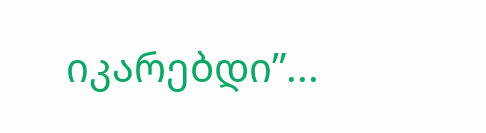იკარებდი”...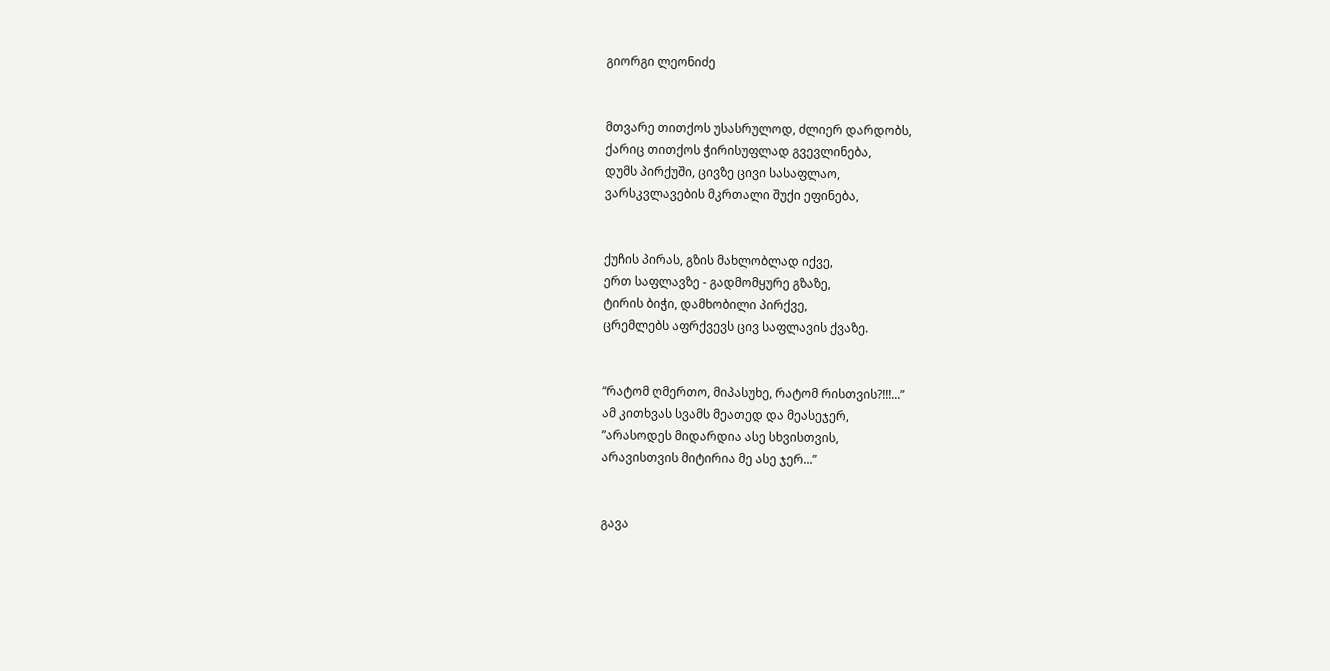გიორგი ლეონიძე


მთვარე თითქოს უსასრულოდ, ძლიერ დარდობს,
ქარიც თითქოს ჭირისუფლად გვევლინება,
დუმს პირქუში, ცივზე ცივი სასაფლაო,
ვარსკვლავების მკრთალი შუქი ეფინება,


ქუჩის პირას, გზის მახლობლად იქვე,
ერთ საფლავზე - გადმომყურე გზაზე,
ტირის ბიჭი, დამხობილი პირქვე,
ცრემლებს აფრქვევს ცივ საფლავის ქვაზე.


“რატომ ღმერთო, მიპასუხე, რატომ რისთვის?!!!...”
ამ კითხვას სვამს მეათედ და მეასეჯერ,
”არასოდეს მიდარდია ასე სხვისთვის,
არავისთვის მიტირია მე ასე ჯერ...”


გავა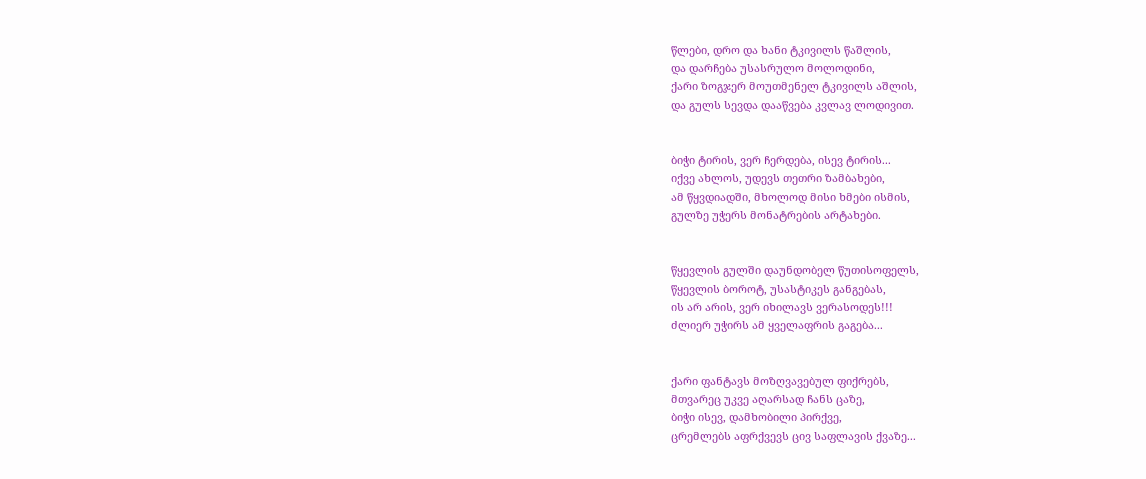წლები, დრო და ხანი ტკივილს წაშლის,
და დარჩება უსასრულო მოლოდინი,
ქარი ზოგჯერ მოუთმენელ ტკივილს აშლის,
და გულს სევდა დააწვება კვლავ ლოდივით.


ბიჭი ტირის, ვერ ჩერდება, ისევ ტირის...
იქვე ახლოს, უდევს თეთრი ზამბახები,
ამ წყვდიადში, მხოლოდ მისი ხმები ისმის,
გულზე უჭერს მონატრების არტახები.


წყევლის გულში დაუნდობელ წუთისოფელს,
წყევლის ბოროტ, უსასტიკეს განგებას,
ის არ არის, ვერ იხილავს ვერასოდეს!!!
ძლიერ უჭირს ამ ყველაფრის გაგება...


ქარი ფანტავს მოზღვავებულ ფიქრებს,
მთვარეც უკვე აღარსად ჩანს ცაზე,
ბიჭი ისევ, დამხობილი პირქვე,
ცრემლებს აფრქვევს ცივ საფლავის ქვაზე...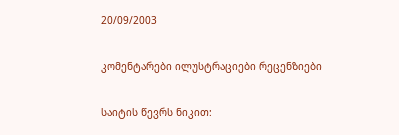20/09/2003

კომენტარები ილუსტრაციები რეცენზიები

საიტის წევრს ნიკით: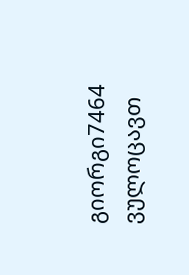გიორგი7464 ვულოცავთ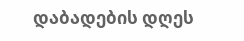დაბადების დღეს